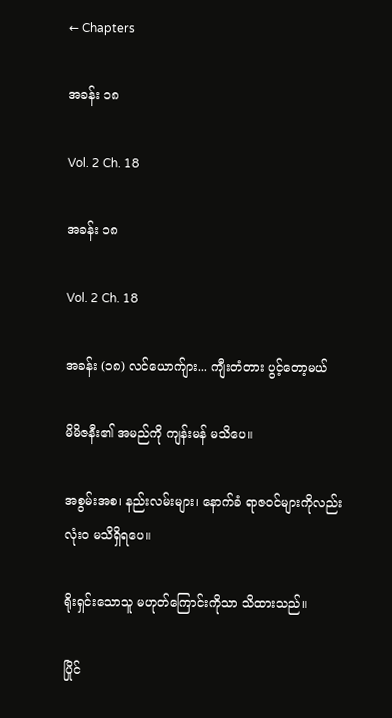← Chapters

အခန်း ၁၈

Vol. 2 Ch. 18

အခန်း ၁၈

Vol. 2 Ch. 18

အခန်း (၁၈) လင်ယောက်ျား... ကျီးတံတား ပွင့်တော့မယ်

မိမိဇနီး၏ အမည်ကို ကျန်းမန် မသိပေ။

အစွမ်းအစ၊ နည်းလမ်းများ၊ နောက်ခံ ရာဇဝင်များကိုလည်း လုံးဝ မသိရှိရပေ။

ရိုးရှင်းသောသူ မဟုတ်ကြောင်းကိုသာ သိထားသည်။

ပြိုင်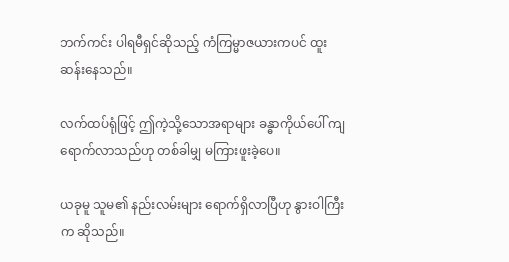ဘက်ကင်း ပါရမီရှင်ဆိုသည့် ကံကြမ္မာဇယားကပင် ထူးဆန်းနေသည်။

လက်ထပ်ရုံဖြင့် ဤကဲ့သို့သောအရာများ ခန္ဓာကိုယ်ပေါ် ကျရောက်လာသည်ဟု တစ်ခါမျှ မကြားဖူးခဲ့ပေ။

ယခုမူ သူမ၏ နည်းလမ်းများ ရောက်ရှိလာပြီဟု နွားဝါကြီးက ဆိုသည်။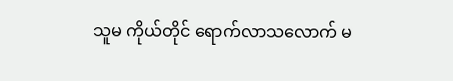သူမ ကိုယ်တိုင် ရောက်လာသလောက် မ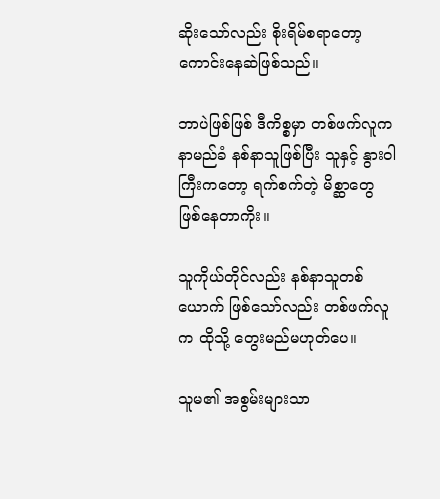ဆိုးသော်လည်း စိုးရိမ်စရာတော့ ကောင်းနေဆဲဖြစ်သည်။

ဘာပဲဖြစ်ဖြစ် ဒီကိစ္စမှာ တစ်ဖက်လူက နာမည်ခံ နစ်နာသူဖြစ်ပြီး သူနှင့် နွားဝါကြီးကတော့ ရက်စက်တဲ့ မိစ္ဆာတွေ ဖြစ်နေတာကိုး။

သူကိုယ်တိုင်လည်း နစ်နာသူတစ်ယောက် ဖြစ်သော်လည်း တစ်ဖက်လူက ထိုသို့ တွေးမည်မဟုတ်ပေ။

သူမ၏ အစွမ်းများသာ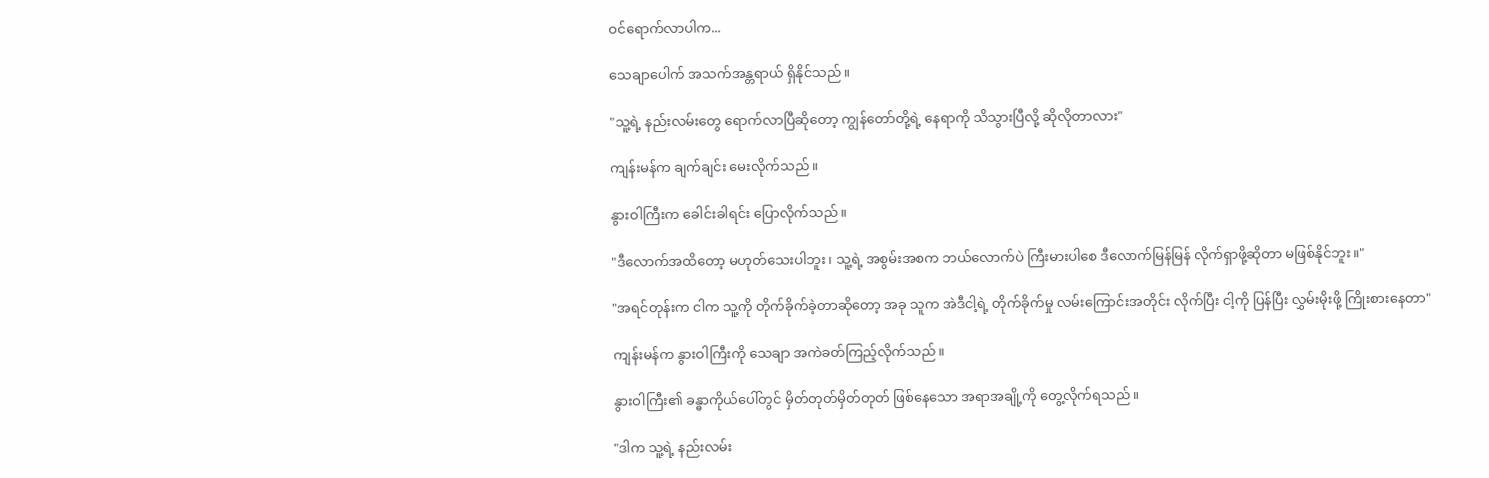ဝင်ရောက်လာပါက...

သေချာပေါက် အသက်အန္တရာယ် ရှိနိုင်သည်။

"သူ့ရဲ့ နည်းလမ်းတွေ ရောက်လာပြီဆိုတော့ ကျွန်တော်တို့ရဲ့ နေရာကို သိသွားပြီလို့ ဆိုလိုတာလား"

ကျန်းမန်က ချက်ချင်း မေးလိုက်သည်။

နွားဝါကြီးက ခေါင်းခါရင်း ပြောလိုက်သည်။

"ဒီလောက်အထိတော့ မဟုတ်သေးပါဘူး၊ သူ့ရဲ့ အစွမ်းအစက ဘယ်လောက်ပဲ ကြီးမားပါစေ ဒီလောက်မြန်မြန် လိုက်ရှာဖို့ဆိုတာ မဖြစ်နိုင်ဘူး။"

"အရင်တုန်းက ငါက သူ့ကို တိုက်ခိုက်ခဲ့တာဆိုတော့ အခု သူက အဲဒီငါ့ရဲ့ တိုက်ခိုက်မှု လမ်းကြောင်းအတိုင်း လိုက်ပြီး ငါ့ကို ပြန်ပြီး လွှမ်းမိုးဖို့ ကြိုးစားနေတာ"

ကျန်းမန်က နွားဝါကြီးကို သေချာ အကဲခတ်ကြည့်လိုက်သည်။

နွားဝါကြီး၏ ခန္ဓာကိုယ်ပေါ်တွင် မှိတ်တုတ်မှိတ်တုတ် ဖြစ်နေသော အရာအချို့ကို တွေ့လိုက်ရသည်။

"ဒါက သူ့ရဲ့ နည်းလမ်း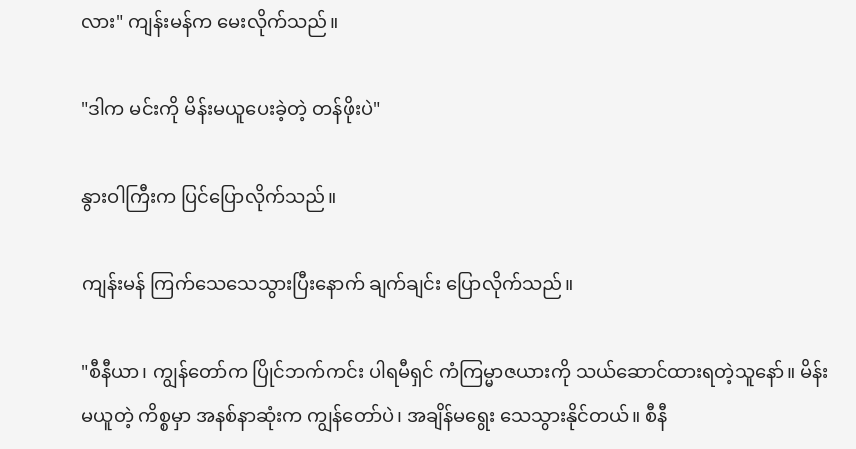လား" ကျန်းမန်က မေးလိုက်သည်။

"ဒါက မင်းကို မိန်းမယူပေးခဲ့တဲ့ တန်ဖိုးပဲ"

နွားဝါကြီးက ပြင်ပြောလိုက်သည်။

ကျန်းမန် ကြက်သေသေသွားပြီးနောက် ချက်ချင်း ပြောလိုက်သည်။

"စီနီယာ၊ ကျွန်တော်က ပြိုင်ဘက်ကင်း ပါရမီရှင် ကံကြမ္မာဇယားကို သယ်ဆောင်ထားရတဲ့သူနော်။ မိန်းမယူတဲ့ ကိစ္စမှာ အနစ်နာဆုံးက ကျွန်တော်ပဲ၊ အချိန်မရွေး သေသွားနိုင်တယ်။ စီနီ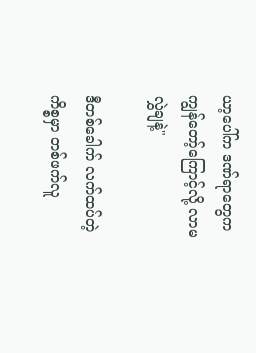ယာ့ပေါ်က ဒဏ်ရာတွေက ကျွန်တော့်ကြောင့်လို့ လာမလွှဲချနဲ့"

ဒီတစ်ခေါက် လက်ထပ်တဲ့ကိစ္စမှာ တစ်ဖက်လူ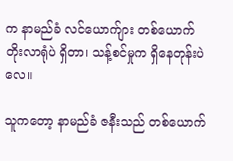က နာမည်ခံ လင်ယောက်ျား တစ်ယောက် တိုးလာရုံပဲ ရှိတာ၊ သန့်စင်မှုက ရှိနေတုန်းပဲလေ။

သူကတော့ နာမည်ခံ ဇနီးသည် တစ်ယောက်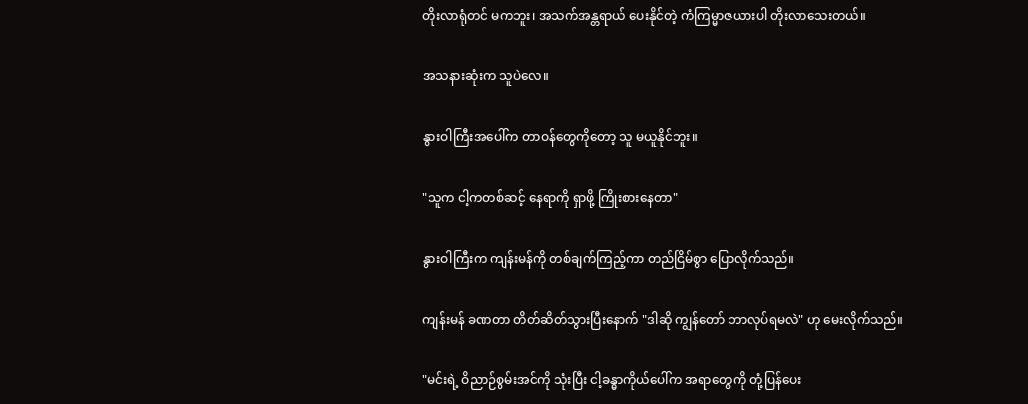တိုးလာရုံတင် မကဘူး၊ အသက်အန္တရာယ် ပေးနိုင်တဲ့ ကံကြမ္မာဇယားပါ တိုးလာသေးတယ်။

အသနားဆုံးက သူပဲလေ။

နွားဝါကြီးအပေါ်က တာဝန်တွေကိုတော့ သူ မယူနိုင်ဘူး။

"သူက ငါ့ကတစ်ဆင့် နေရာကို ရှာဖို့ ကြိုးစားနေတာ"

နွားဝါကြီးက ကျန်းမန်ကို တစ်ချက်ကြည့်ကာ တည်ငြိမ်စွာ ပြောလိုက်သည်။

ကျန်းမန် ခဏတာ တိတ်ဆိတ်သွားပြီးနောက် "ဒါဆို ကျွန်တော် ဘာလုပ်ရမလဲ" ဟု မေးလိုက်သည်။

"မင်းရဲ့ ဝိညာဉ်စွမ်းအင်ကို သုံးပြီး ငါ့ခန္ဓာကိုယ်ပေါ်က အရာတွေကို တုံ့ပြန်ပေး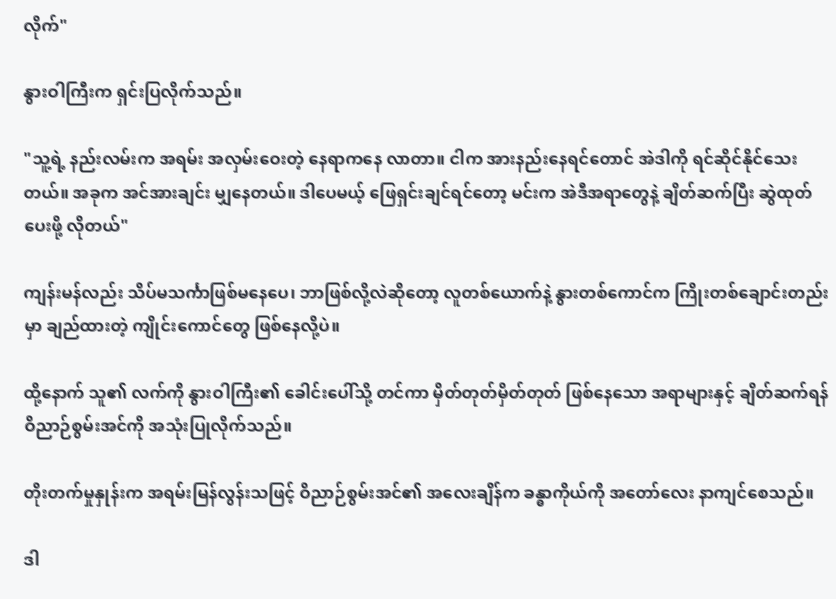လိုက်"

နွားဝါကြီးက ရှင်းပြလိုက်သည်။

"သူ့ရဲ့ နည်းလမ်းက အရမ်း အလှမ်းဝေးတဲ့ နေရာကနေ လာတာ။ ငါက အားနည်းနေရင်တောင် အဲဒါကို ရင်ဆိုင်နိုင်သေးတယ်။ အခုက အင်အားချင်း မျှနေတယ်။ ဒါပေမယ့် ဖြေရှင်းချင်ရင်တော့ မင်းက အဲဒီအရာတွေနဲ့ ချိတ်ဆက်ပြီး ဆွဲထုတ်ပေးဖို့ လိုတယ်"

ကျန်းမန်လည်း သိပ်မသင်္ကာဖြစ်မနေပေ၊ ဘာဖြစ်လို့လဲဆိုတော့ လူတစ်ယောက်နဲ့ နွားတစ်ကောင်က ကြိုးတစ်ချောင်းတည်းမှာ ချည်ထားတဲ့ ကျိုင်းကောင်တွေ ဖြစ်နေလို့ပဲ။

ထို့နောက် သူ၏ လက်ကို နွားဝါကြီး၏ ခေါင်းပေါ်သို့ တင်ကာ မှိတ်တုတ်မှိတ်တုတ် ဖြစ်နေသော အရာများနှင့် ချိတ်ဆက်ရန် ဝိညာဉ်စွမ်းအင်ကို အသုံးပြုလိုက်သည်။

တိုးတက်မှုနှုန်းက အရမ်းမြန်လွန်းသဖြင့် ဝိညာဉ်စွမ်းအင်၏ အလေးချိန်က ခန္ဓာကိုယ်ကို အတော်လေး နာကျင်စေသည်။

ဒါ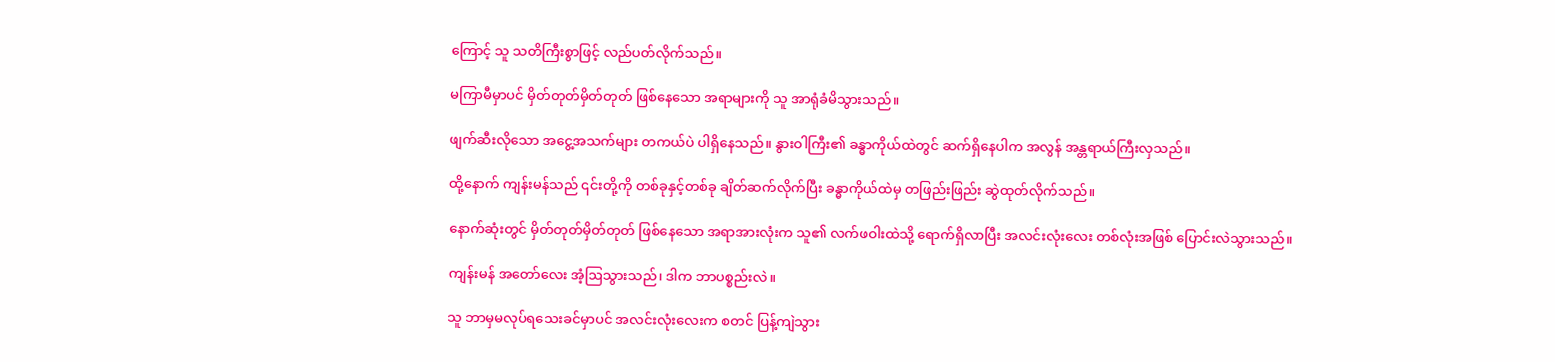ကြောင့် သူ သတိကြီးစွာဖြင့် လည်ပတ်လိုက်သည်။

မကြာမီမှာပင် မှိတ်တုတ်မှိတ်တုတ် ဖြစ်နေသော အရာများကို သူ အာရုံခံမိသွားသည်။

ဖျက်ဆီးလိုသော အငွေ့အသက်များ တကယ်ပဲ ပါရှိနေသည်။ နွားဝါကြီး၏ ခန္ဓာကိုယ်ထဲတွင် ဆက်ရှိနေပါက အလွန် အန္တရာယ်ကြီးလှသည်။

ထို့နောက် ကျန်းမန်သည် ၎င်းတို့ကို တစ်ခုနှင့်တစ်ခု ချိတ်ဆက်လိုက်ပြီး ခန္ဓာကိုယ်ထဲမှ တဖြည်းဖြည်း ဆွဲထုတ်လိုက်သည်။

နောက်ဆုံးတွင် မှိတ်တုတ်မှိတ်တုတ် ဖြစ်နေသော အရာအားလုံးက သူ၏ လက်ဖဝါးထဲသို့ ရောက်ရှိလာပြီး အလင်းလုံးလေး တစ်လုံးအဖြစ် ပြောင်းလဲသွားသည်။

ကျန်းမန် အတော်လေး အံ့ဩသွားသည်၊ ဒါက ဘာပစ္စည်းလဲ။

သူ ဘာမှမလုပ်ရသေးခင်မှာပင် အလင်းလုံးလေးက စတင် ပြန့်ကျဲသွား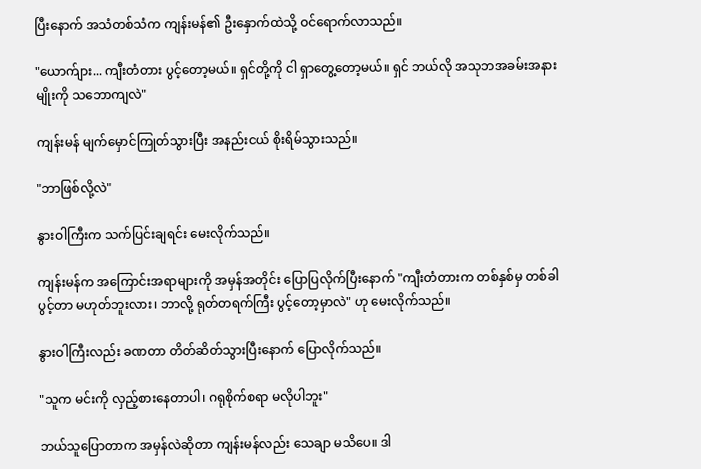ပြီးနောက် အသံတစ်သံက ကျန်းမန်၏ ဦးနှောက်ထဲသို့ ဝင်ရောက်လာသည်။

"ယောက်ျား... ကျီးတံတား ပွင့်တော့မယ်။ ရှင်တို့ကို ငါ ရှာတွေ့တော့မယ်။ ရှင် ဘယ်လို အသုဘအခမ်းအနားမျိုးကို သဘောကျလဲ"

ကျန်းမန် မျက်မှောင်ကြုတ်သွားပြီး အနည်းငယ် စိုးရိမ်သွားသည်။

"ဘာဖြစ်လို့လဲ"

နွားဝါကြီးက သက်ပြင်းချရင်း မေးလိုက်သည်။

ကျန်းမန်က အကြောင်းအရာများကို အမှန်အတိုင်း ပြောပြလိုက်ပြီးနောက် "ကျီးတံတားက တစ်နှစ်မှ တစ်ခါ ပွင့်တာ မဟုတ်ဘူးလား၊ ဘာလို့ ရုတ်တရက်ကြီး ပွင့်တော့မှာလဲ" ဟု မေးလိုက်သည်။

နွားဝါကြီးလည်း ခဏတာ တိတ်ဆိတ်သွားပြီးနောက် ပြောလိုက်သည်။

"သူက မင်းကို လှည့်စားနေတာပါ၊ ဂရုစိုက်စရာ မလိုပါဘူး"

ဘယ်သူပြောတာက အမှန်လဲဆိုတာ ကျန်းမန်လည်း သေချာ မသိပေ။ ဒါ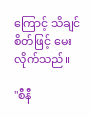ကြောင့် သိချင်စိတ်ဖြင့် မေးလိုက်သည်။

"စီနီ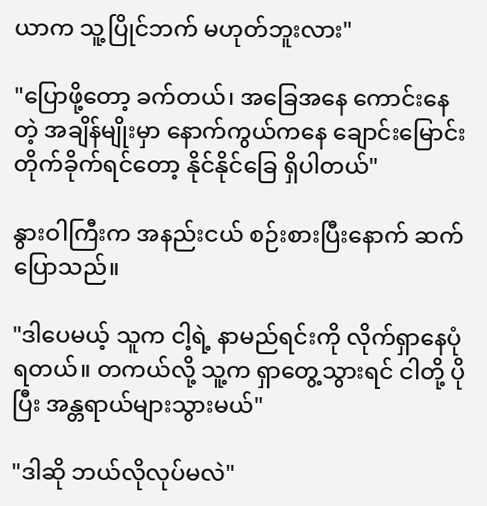ယာက သူ့ပြိုင်ဘက် မဟုတ်ဘူးလား"

"ပြောဖို့တော့ ခက်တယ်၊ အခြေအနေ ကောင်းနေတဲ့ အချိန်မျိုးမှာ နောက်ကွယ်ကနေ ချောင်းမြောင်း တိုက်ခိုက်ရင်တော့ နိုင်နိုင်ခြေ ရှိပါတယ်"

နွားဝါကြီးက အနည်းငယ် စဉ်းစားပြီးနောက် ဆက်ပြောသည်။

"ဒါပေမယ့် သူက ငါ့ရဲ့ နာမည်ရင်းကို လိုက်ရှာနေပုံရတယ်။ တကယ်လို့ သူ့က ရှာတွေ့သွားရင် ငါတို့ ပိုပြီး အန္တရာယ်များသွားမယ်"

"ဒါဆို ဘယ်လိုလုပ်မလဲ"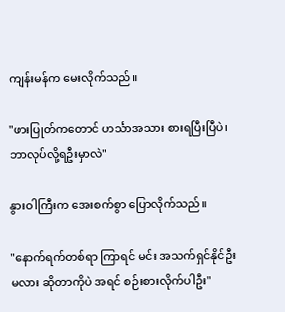ကျန်းမန်က မေးလိုက်သည်။

"ဖားပြုတ်ကတောင် ဟင်္သာအသား စားရပြီးပြီပဲ၊ ဘာလုပ်လို့ရဦးမှာလဲ"

နွားဝါကြီးက အေးစက်စွာ ပြောလိုက်သည်။

"နောက်ရက်တစ်ရာ ကြာရင် မင်း အသက်ရှင်နိုင်ဦးမလား ဆိုတာကိုပဲ အရင် စဉ်းစားလိုက်ပါဦး"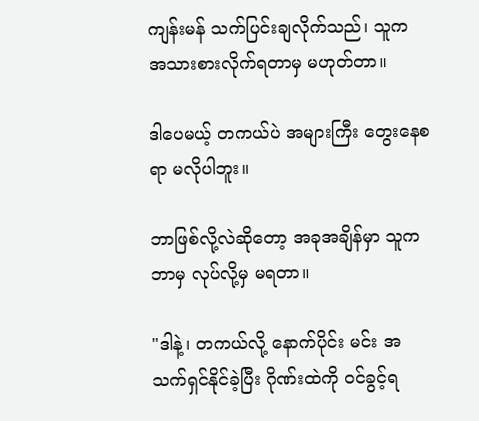ကျန်းမန် သက်ပြင်းချလိုက်သည်၊ သူက အသားစားလိုက်ရတာမှ မဟုတ်တာ။

ဒါပေမယ့် တကယ်ပဲ အများကြီး တွေးနေစရာ မလိုပါဘူး။

ဘာဖြစ်လို့လဲဆိုတော့ အခုအချိန်မှာ သူက ဘာမှ လုပ်လို့မှ မရတာ။

"ဒါနဲ့၊ တကယ်လို့ နောက်ပိုင်း မင်း အသက်ရှင်နိုင်ခဲ့ပြီး ဂိုဏ်းထဲကို ဝင်ခွင့်ရ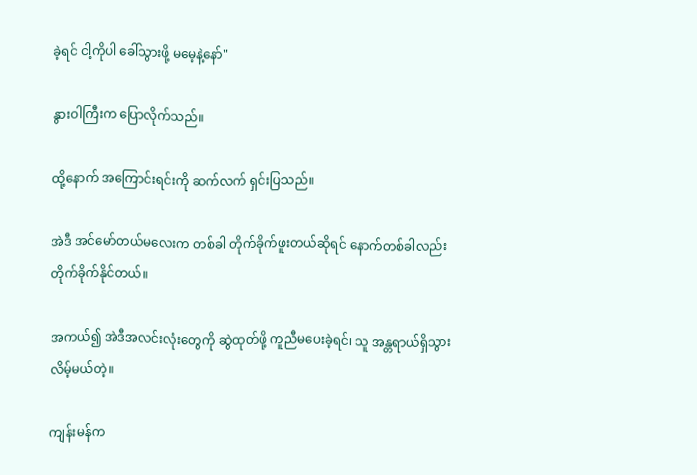ခဲ့ရင် ငါ့ကိုပါ ခေါ်သွားဖို့ မမေ့နဲ့နော်"

နွားဝါကြီးက ပြောလိုက်သည်။

ထို့နောက် အကြောင်းရင်းကို ဆက်လက် ရှင်းပြသည်။

အဲဒီ အင်မော်တယ်မလေးက တစ်ခါ တိုက်ခိုက်ဖူးတယ်ဆိုရင် နောက်တစ်ခါလည်း တိုက်ခိုက်နိုင်တယ်။

အကယ်၍ အဲဒီအလင်းလုံးတွေကို ဆွဲထုတ်ဖို့ ကူညီမပေးခဲ့ရင်၊ သူ အန္တရာယ်ရှိသွားလိမ့်မယ်တဲ့။

ကျန်းမန်က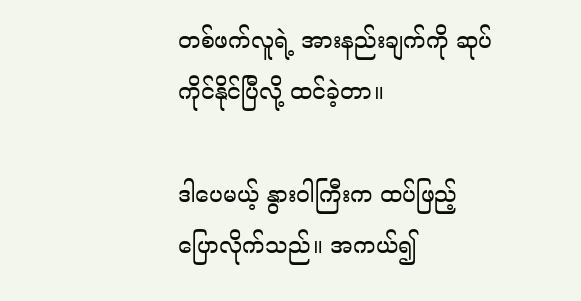တစ်ဖက်လူရဲ့ အားနည်းချက်ကို ဆုပ်ကိုင်နိုင်ပြီလို့ ထင်ခဲ့တာ။

ဒါပေမယ့် နွားဝါကြီးက ထပ်ဖြည့်ပြောလိုက်သည်။ အကယ်၍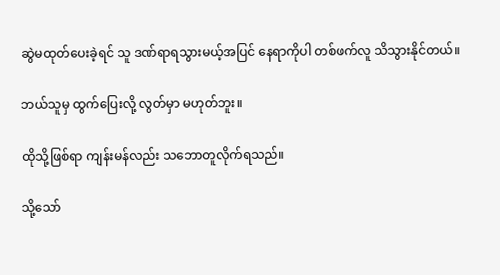ဆွဲမထုတ်ပေးခဲ့ရင် သူ ဒဏ်ရာရသွားမယ့်အပြင် နေရာကိုပါ တစ်ဖက်လူ သိသွားနိုင်တယ်။

ဘယ်သူမှ ထွက်ပြေးလို့ လွတ်မှာ မဟုတ်ဘူး။

ထိုသို့ဖြစ်ရာ ကျန်းမန်လည်း သဘောတူလိုက်ရသည်။

သို့သော်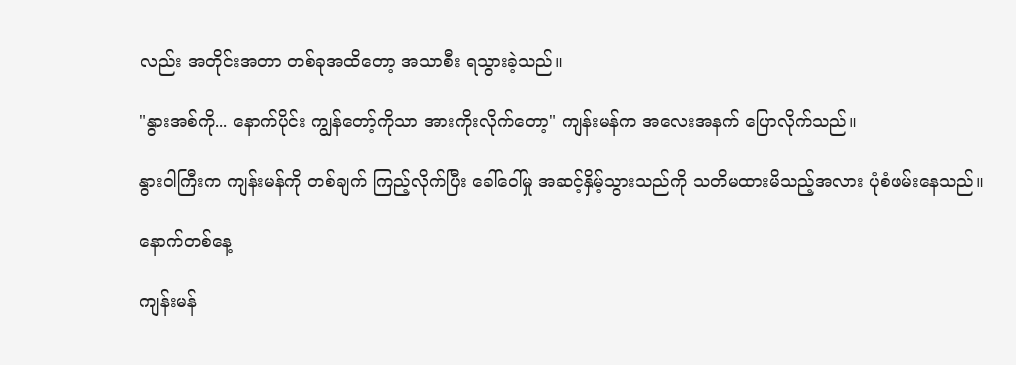လည်း အတိုင်းအတာ တစ်ခုအထိတော့ အသာစီး ရသွားခဲ့သည်။

"နွားအစ်ကို... နောက်ပိုင်း ကျွန်တော့်ကိုသာ အားကိုးလိုက်တော့" ကျန်းမန်က အလေးအနက် ပြောလိုက်သည်။

နွားဝါကြီးက ကျန်းမန်ကို တစ်ချက် ကြည့်လိုက်ပြီး ခေါ်ဝေါ်မှု အဆင့်နှိမ့်သွားသည်ကို သတိမထားမိသည့်အလား ပုံစံဖမ်းနေသည်။

နောက်တစ်နေ့

ကျန်းမန်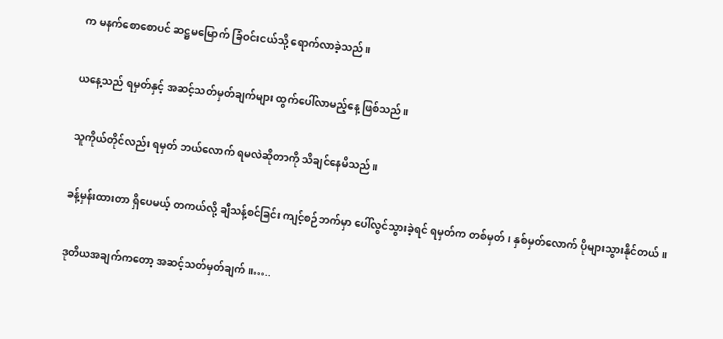က မနက်စောစောပင် ဆဋ္ဌမမြောက် ခြံဝင်းငယ်သို့ ရောက်လာခဲ့သည်။

ယနေ့သည် ရမှတ်နှင့် အဆင့်သတ်မှတ်ချက်များ ထွက်ပေါ်လာမည့်နေ့ ဖြစ်သည်။

သူကိုယ်တိုင်လည်း ရမှတ် ဘယ်လောက် ရမလဲဆိုတာကို သိချင်နေမိသည်။

ခန့်မှန်းထားတာ ရှိပေမယ့် တကယ်လို့ ချီသန့်စင်ခြင်း ကျင့်စဉ်ဘက်မှာ ပေါ်လွင်သွားခဲ့ရင် ရမှတ်က တစ်မှတ်၊ နှစ်မှတ်လောက် ပိုများသွားနိုင်တယ်။

ဒုတိယအချက်ကတော့ အဆင့်သတ်မှတ်ချက်။…..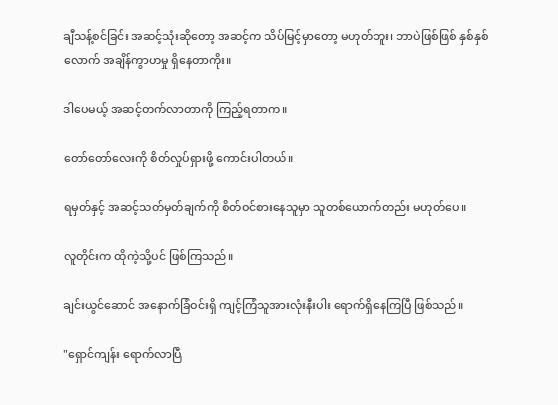ချီသန့်စင်ခြင်း အဆင့်သုံးဆိုတော့ အဆင့်က သိပ်မြင့်မှာတော့ မဟုတ်ဘူး၊ ဘာပဲဖြစ်ဖြစ် နှစ်နှစ်လောက် အချိန်ကွာဟမှု ရှိနေတာကိုး။

ဒါပေမယ့် အဆင့်တက်လာတာကို ကြည့်ရတာက။

တော်တော်လေးကို စိတ်လှုပ်ရှားဖို့ ကောင်းပါတယ်။

ရမှတ်နှင့် အဆင့်သတ်မှတ်ချက်ကို စိတ်ဝင်စားနေသူမှာ သူတစ်ယောက်တည်း မဟုတ်ပေ။

လူတိုင်းက ထိုကဲ့သို့ပင် ဖြစ်ကြသည်။

ချင်းယွင်ဆောင် အနောက်ခြံဝင်းရှိ ကျင့်ကြံသူအားလုံးနီးပါး ရောက်ရှိနေကြပြီ ဖြစ်သည်။

"ရှောင်ကျန်း ရောက်လာပြီ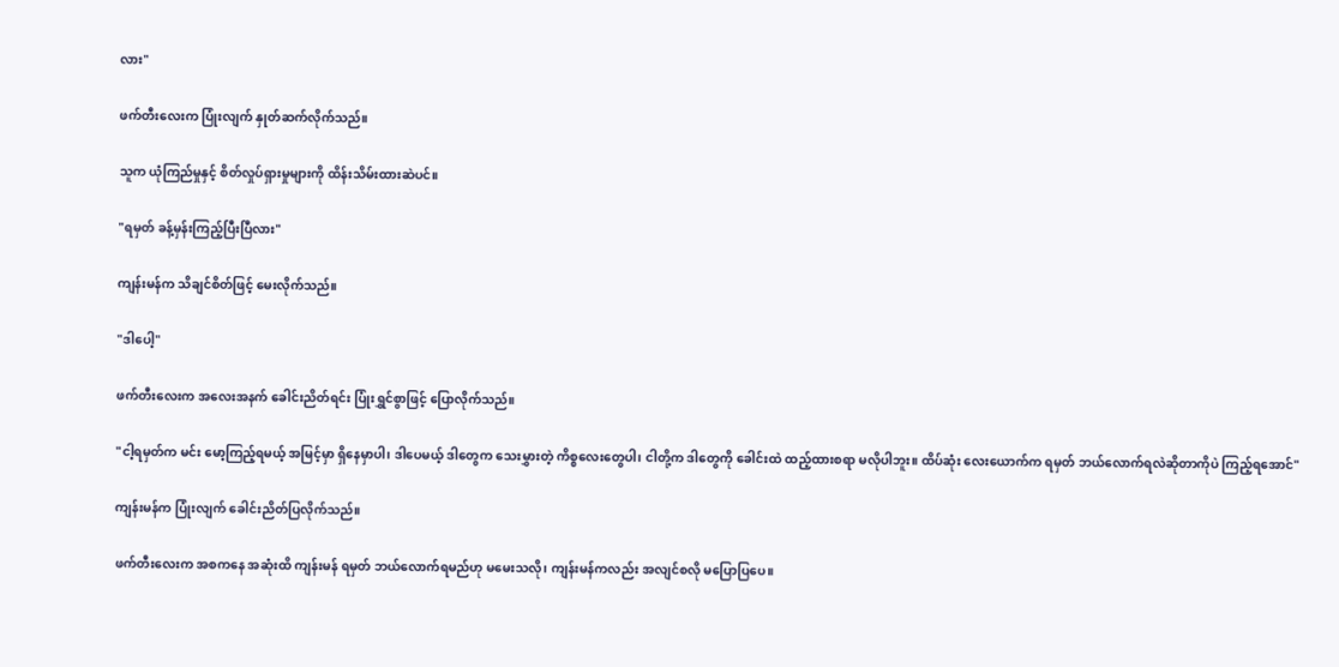လား"

ဖက်တီးလေးက ပြုံးလျက် နှုတ်ဆက်လိုက်သည်။

သူက ယုံကြည်မှုနှင့် စိတ်လှုပ်ရှားမှုများကို ထိန်းသိမ်းထားဆဲပင်။

"ရမှတ် ခန့်မှန်းကြည့်ပြီးပြီလား"

ကျန်းမန်က သိချင်စိတ်ဖြင့် မေးလိုက်သည်။

"ဒါပေါ့"

ဖက်တီးလေးက အလေးအနက် ခေါင်းညိတ်ရင်း ပြုံးရွှင်စွာဖြင့် ပြောလိုက်သည်။

"ငါ့ရမှတ်က မင်း မော့ကြည့်ရမယ့် အမြင့်မှာ ရှိနေမှာပါ၊ ဒါပေမယ့် ဒါတွေက သေးမွှားတဲ့ ကိစ္စလေးတွေပါ၊ ငါတို့က ဒါတွေကို ခေါင်းထဲ ထည့်ထားစရာ မလိုပါဘူး။ ထိပ်ဆုံး လေးယောက်က ရမှတ် ဘယ်လောက်ရလဲဆိုတာကိုပဲ ကြည့်ရအောင်"

ကျန်းမန်က ပြုံးလျက် ခေါင်းညိတ်ပြလိုက်သည်။

ဖက်တီးလေးက အစကနေ အဆုံးထိ ကျန်းမန် ရမှတ် ဘယ်လောက်ရမည်ဟု မမေးသလို၊ ကျန်းမန်ကလည်း အလျင်စလို မပြောပြပေ။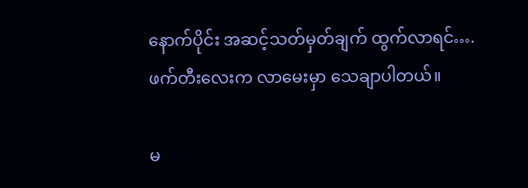နောက်ပိုင်း အဆင့်သတ်မှတ်ချက် ထွက်လာရင်….ဖက်တီးလေးက လာမေးမှာ သေချာပါတယ်။

မ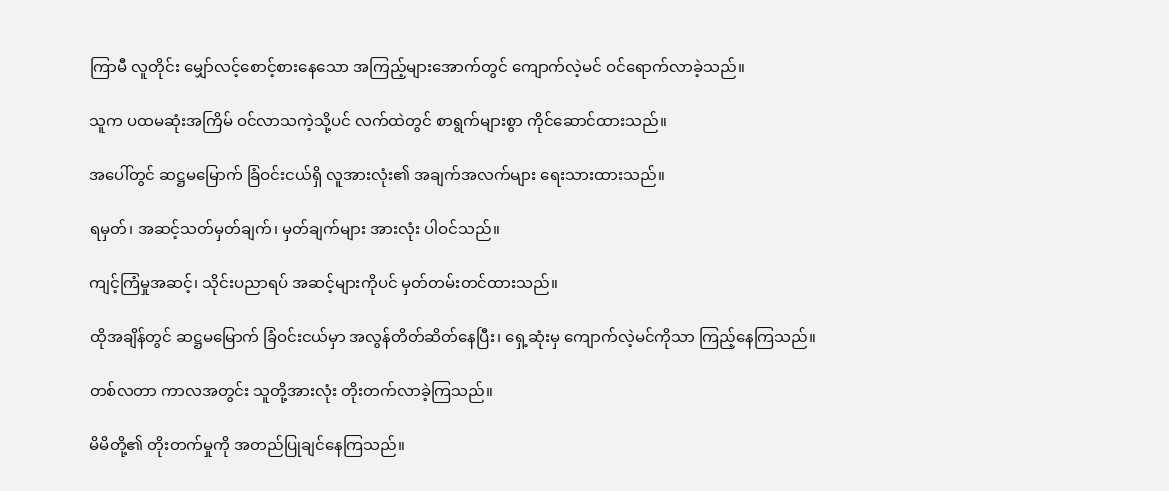ကြာမီ လူတိုင်း မျှော်လင့်စောင့်စားနေသော အကြည့်များအောက်တွင် ကျောက်လဲ့မင် ဝင်ရောက်လာခဲ့သည်။

သူက ပထမဆုံးအကြိမ် ဝင်လာသကဲ့သို့ပင် လက်ထဲတွင် စာရွက်များစွာ ကိုင်ဆောင်ထားသည်။

အပေါ်တွင် ဆဋ္ဌမမြောက် ခြံဝင်းငယ်ရှိ လူအားလုံး၏ အချက်အလက်များ ရေးသားထားသည်။

ရမှတ်၊ အဆင့်သတ်မှတ်ချက်၊ မှတ်ချက်များ အားလုံး ပါဝင်သည်။

ကျင့်ကြံမှုအဆင့်၊ သိုင်းပညာရပ် အဆင့်များကိုပင် မှတ်တမ်းတင်ထားသည်။

ထိုအချိန်တွင် ဆဋ္ဌမမြောက် ခြံဝင်းငယ်မှာ အလွန်တိတ်ဆိတ်နေပြီး၊ ရှေ့ဆုံးမှ ကျောက်လဲ့မင်ကိုသာ ကြည့်နေကြသည်။

တစ်လတာ ကာလအတွင်း သူတို့အားလုံး တိုးတက်လာခဲ့ကြသည်။

မိမိတို့၏ တိုးတက်မှုကို အတည်ပြုချင်နေကြသည်။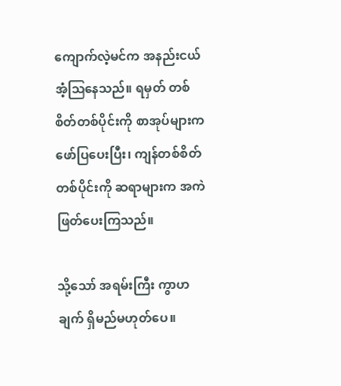ကျောက်လဲ့မင်က အနည်းငယ် အံ့ဩနေသည်။ ရမှတ် တစ်စိတ်တစ်ပိုင်းကို စာအုပ်များက ဖော်ပြပေးပြီး၊ ကျန်တစ်စိတ်တစ်ပိုင်းကို ဆရာများက အကဲဖြတ်ပေးကြသည်။

သို့သော် အရမ်းကြီး ကွာဟချက် ရှိမည်မဟုတ်ပေ။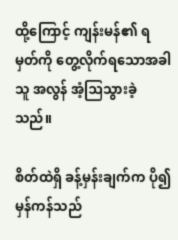ထို့ကြောင့် ကျန်းမန်၏ ရမှတ်ကို တွေ့လိုက်ရသောအခါ သူ အလွန် အံ့ဩသွားခဲ့သည်။

စိတ်ထဲရှိ ခန့်မှန်းချက်က ပို၍ မှန်ကန်သည်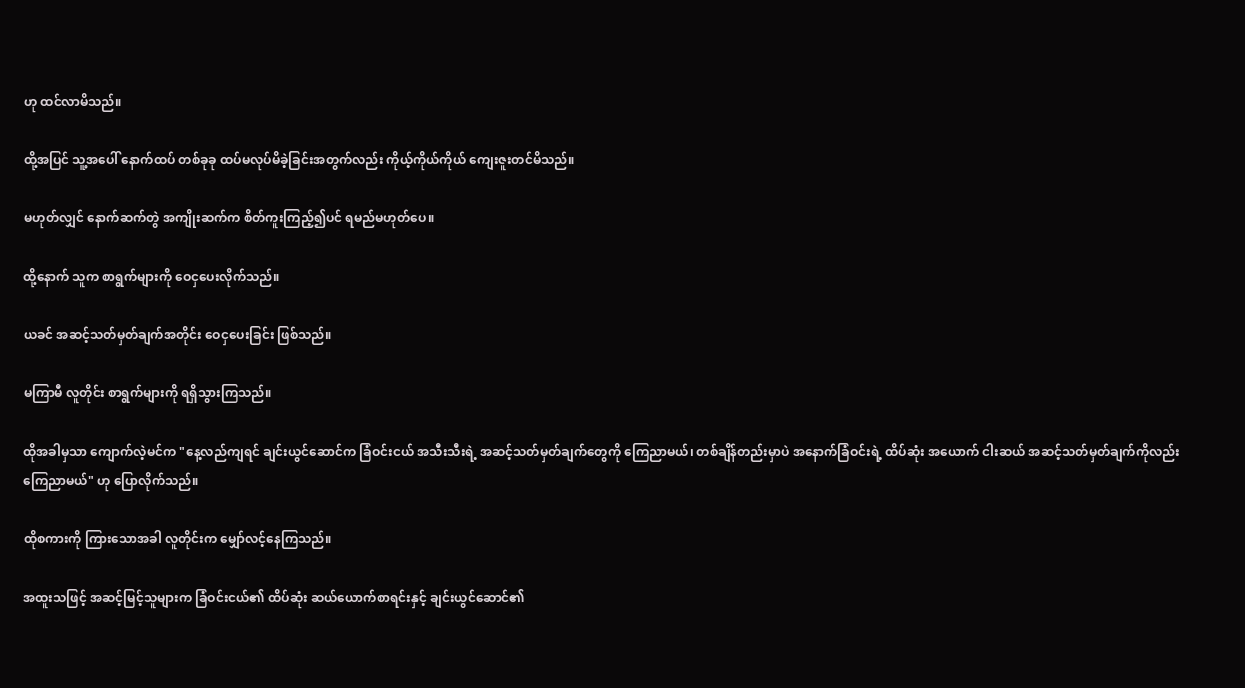ဟု ထင်လာမိသည်။

ထို့အပြင် သူ့အပေါ် နောက်ထပ် တစ်ခုခု ထပ်မလုပ်မိခဲ့ခြင်းအတွက်လည်း ကိုယ့်ကိုယ်ကိုယ် ကျေးဇူးတင်မိသည်။

မဟုတ်လျှင် နောက်ဆက်တွဲ အကျိုးဆက်က စိတ်ကူးကြည့်၍ပင် ရမည်မဟုတ်ပေ။

ထို့နောက် သူက စာရွက်များကို ဝေငှပေးလိုက်သည်။

ယခင် အဆင့်သတ်မှတ်ချက်အတိုင်း ဝေငှပေးခြင်း ဖြစ်သည်။

မကြာမီ လူတိုင်း စာရွက်များကို ရရှိသွားကြသည်။

ထိုအခါမှသာ ကျောက်လဲ့မင်က "နေ့လည်ကျရင် ချင်းယွင်ဆောင်က ခြံဝင်းငယ် အသီးသီးရဲ့ အဆင့်သတ်မှတ်ချက်တွေကို ကြေညာမယ်၊ တစ်ချိန်တည်းမှာပဲ အနောက်ခြံဝင်းရဲ့ ထိပ်ဆုံး အယောက် ငါးဆယ် အဆင့်သတ်မှတ်ချက်ကိုလည်း ကြေညာမယ်" ဟု ပြောလိုက်သည်။

ထိုစကားကို ကြားသောအခါ လူတိုင်းက မျှော်လင့်နေကြသည်။

အထူးသဖြင့် အဆင့်မြင့်သူများက ခြံဝင်းငယ်၏ ထိပ်ဆုံး ဆယ်ယောက်စာရင်းနှင့် ချင်းယွင်ဆောင်၏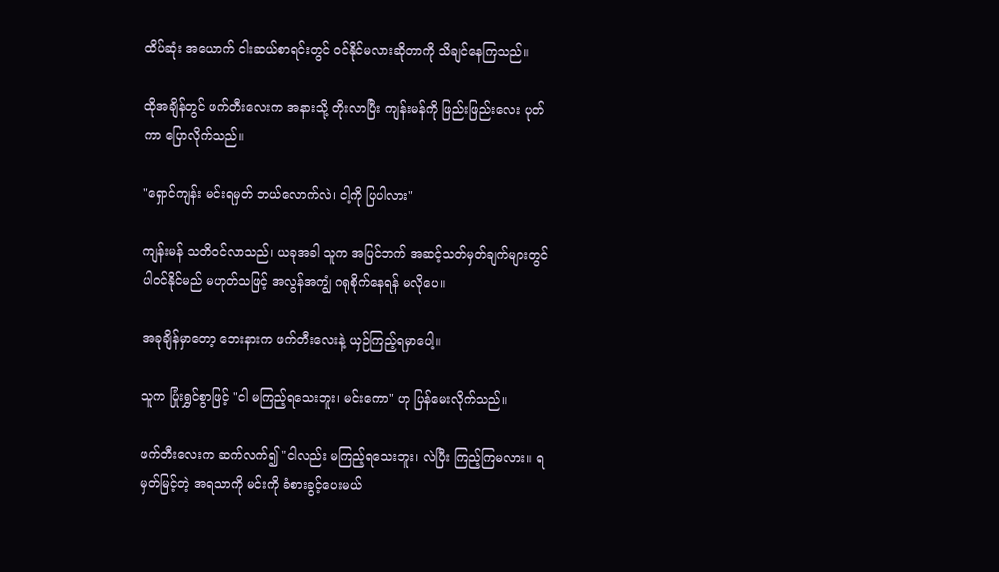ထိပ်ဆုံး အယောက် ငါးဆယ်စာရင်းတွင် ဝင်နိုင်မလားဆိုတာကို သိချင်နေကြသည်။

ထိုအချိန်တွင် ဖက်တီးလေးက အနားသို့ တိုးလာပြီး ကျန်းမန်ကို ဖြည်းဖြည်းလေး ပုတ်ကာ ပြောလိုက်သည်။

"ရှောင်ကျန်း မင်းရမှတ် ဘယ်လောက်လဲ၊ ငါ့ကို ပြပါလား"

ကျန်းမန် သတိဝင်လာသည်၊ ယခုအခါ သူက အပြင်ဘက် အဆင့်သတ်မှတ်ချက်များတွင် ပါဝင်နိုင်မည် မဟုတ်သဖြင့် အလွန်အကျွံ ဂရုစိုက်နေရန် မလိုပေ။

အခုချိန်မှာတော့ ဘေးနားက ဖက်တီးလေးနဲ့ ယှဉ်ကြည့်ရမှာပေါ့။

သူက ပြုံးရွှင်စွာဖြင့် "ငါ မကြည့်ရသေးဘူး၊ မင်းကော" ဟု ပြန်မေးလိုက်သည်။

ဖက်တီးလေးက ဆက်လက်၍ "ငါလည်း မကြည့်ရသေးဘူး၊ လဲပြီး ကြည့်ကြမလား။ ရမှတ်မြင့်တဲ့ အရသာကို မင်းကို ခံစားခွင့်ပေးမယ်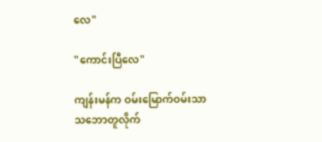လေ"

"ကောင်းပြီလေ"

ကျန်းမန်က ဝမ်းမြောက်ဝမ်းသာ သဘောတူလိုက်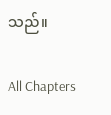သည်။

All Chapters